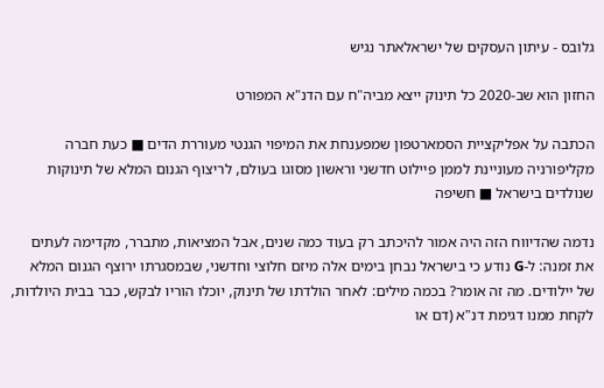גלובס - עיתון העסקים של ישראלאתר נגיש

החזון הוא שב-2020 כל תינוק ייצא מביה"ח עם הדנ"א המפורט

הכתבה על אפליקציית הסמארטפון שמפענחת את המיפוי הגנטי מעוררת הדים ■ כעת חברה מקליפורניה מעוניינת לממן פיילוט חדשני וראשון מסוגו בעולם, לריצוף הגנום המלא של תינוקות שנולדים בישראל ■ חשיפה

נדמה שהדיווח הזה היה אמור להיכתב רק בעוד כמה שנים, אבל המציאות, מתברר, מקדימה לעתים את זמנה: ל-G נודע כי בישראל נבחן בימים אלה מיזם חלוצי וחדשני, שבמסגרתו ירוצף הגנום המלא של יילודים. מה זה אומר? בכמה מילים: לאחר הולדתו של תינוק, יוכלו הוריו לבקש, כבר בבית היולדות, לקחת ממנו דגימת דנ"א (דם או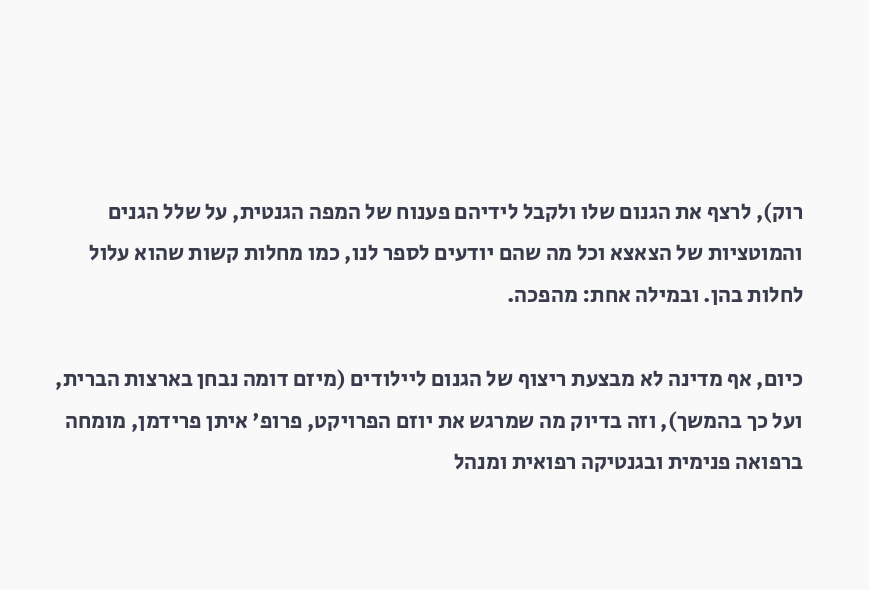רוק), לרצף את הגנום שלו ולקבל לידיהם פענוח של המפה הגנטית, על שלל הגנים והמוטציות של הצאצא וכל מה שהם יודעים לספר לנו, כמו מחלות קשות שהוא עלול לחלות בהן. ובמילה אחת: מהפכה.

כיום, אף מדינה לא מבצעת ריצוף של הגנום ליילודים (מיזם דומה נבחן בארצות הברית, ועל כך בהמשך), וזה בדיוק מה שמרגש את יוזם הפרויקט, פרופ' איתן פרידמן, מומחה ברפואה פנימית ובגנטיקה רפואית ומנהל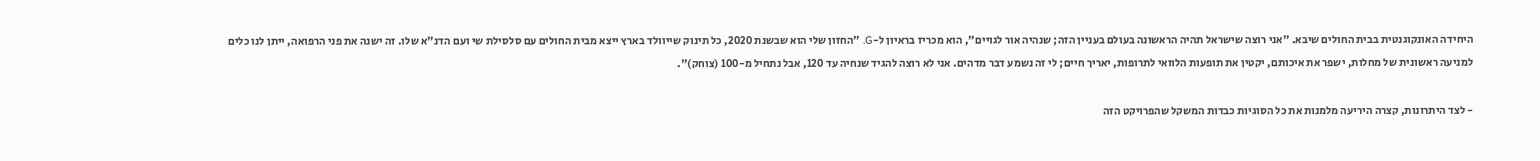היחידה האונקוגנטית בבית החולים שיבא. "אני רוצה שישראל תהיה הראשונה בעולם בעניין הזה; שנהיה אור לגויים", הוא מכריז בראיון ל-G. "החזון שלי הוא שבשנת 2020, כל תינוק שייוולד בארץ ייצא מבית החולים עם סלסילת שי ועם הדנ"א שלו. זה ישנה את פני הרפואה, ייתן לנו כלים למניעה ראשונית של מחלות, ישפר את איכותם, יקטין את תופעות הלוואי לתרופות, יאריך חיים; לי זה נשמע דבר מדהים. אני לא רוצה להגיד שנחיה עד 120, אבל נתחיל מ-100 (צוחק)".

- לצד היתרונות, קצרה היריעה מלמנות את כל הסוגיות כבדות המשקל שהפרויקט הזה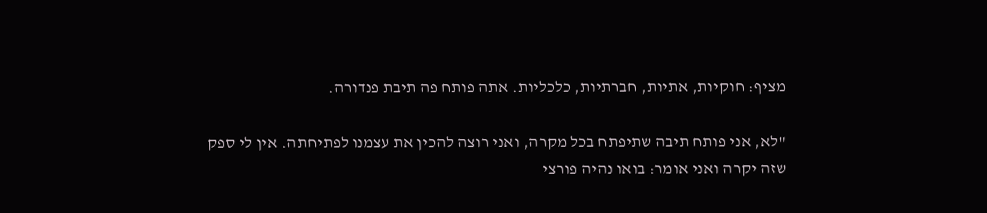מציף: חוקיות, אתיות, חברתיות, כלכליות. אתה פותח פה תיבת פנדורה.

"לא, אני פותח תיבה שתיפתח בכל מקרה, ואני רוצה להכין את עצמנו לפתיחתה. אין לי ספק שזה יקרה ואני אומר: בואו נהיה פורצי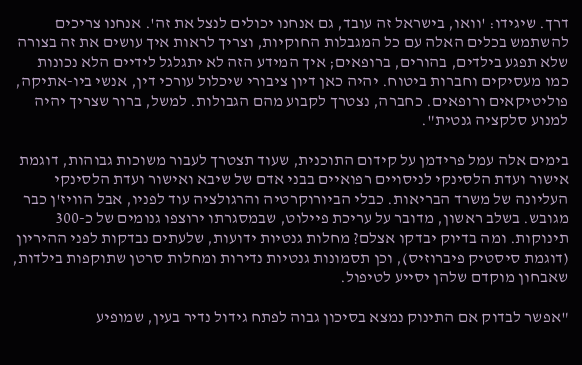דרך. שיגידו: 'וואו, בישראל זה עובד, גם אנחנו יכולים לנצל את זה'. אנחנו צריכים להשתמש בכלים האלה עם כל המגבלות החוקיות, וצריך לראות איך עושים את זה בצורה שלא תפגע בילדים, בהורים, ברופאים; איך המידע הזה לא יתגלגל לידיים הלא נכונות כמו מעסיקים וחברות ביטוח. יהיה כאן דיון ציבורי שיכלול עורכי דין, אנשי ביו-אתיקה, פוליטיקאים ורופאים. כחברה, נצטרך לקבוע מהם הגבולות. למשל, ברור שצריך יהיה למנוע סלקציה גנטית".

בימים אלה עמל פרידמן על קידום התוכנית, שעוד תצטרך לעבור משוכות גבוהות, דוגמת אישור ועדת הלסינקי לניסויים רפואיים בבני אדם של שיבא ואישור ועדת הלסינקי העליונה של משרד הבריאות. כבלי הביורוקרטיה והרגולציה עוד לפניו, אבל הוויז'ן כבר מגובש. בשלב ראשון, מדובר על עריכת פיילוט, שבמסגרתו ירוצפו גנומים של כ-300 תינוקות. ומה בדיוק יבדקו אצלם? מחלות גנטיות ידועות, שלעתים נבדקות לפני ההיריון (דוגמת סיסטיק פיברוזיס), וכן תסמונות גנטיות נדירות ומחלות סרטן שתוקפות בילדות, שאבחון מוקדם שלהן יסייע לטיפול.

"אפשר לבדוק אם התינוק נמצא בסיכון גבוה לפתח גידול נדיר בעין, שמופיע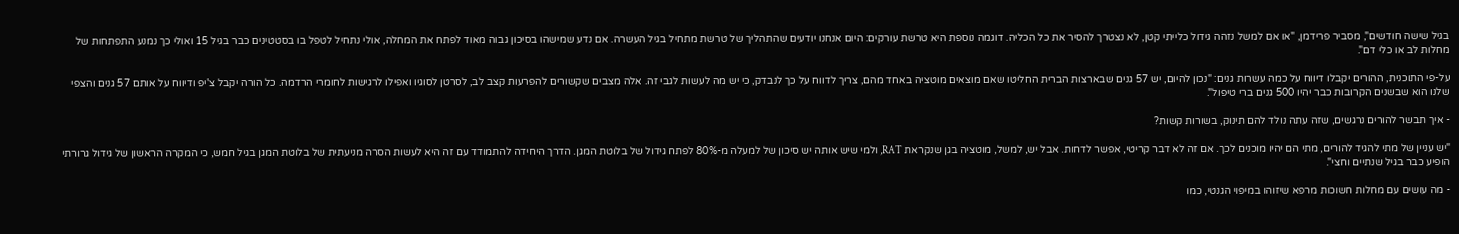בגיל שישה חודשים", מסביר פרידמן, "או אם למשל נזהה גידול כלייתי קטן, לא נצטרך להסיר את כל הכליה. דוגמה נוספת היא טרשת עורקים: היום אנחנו יודעים שהתהליך של טרשת מתחיל בגיל העשרה. אם נדע שמישהו בסיכון גבוה מאוד לפתח את המחלה, אולי נתחיל לטפל בו בסטטינים כבר בגיל 15 ואולי כך נמנע התפתחות של מחלות לב או כלי דם".

על-פי התוכנית, ההורים יקבלו דיווח על כמה עשרות גנים: "נכון להיום, יש 57 גנים שבארצות הברית החליטו שאם מוצאים מוטציה באחד מהם, צריך לדווח על כך לנבדק, כי יש מה לעשות לגבי זה. אלה מצבים שקשורים להפרעות קצב לב, לסרטן לסוגיו ואפילו לרגישות לחומרי הרדמה. כל הורה יקבל צ'יפ ודיווח על אותם 57 גנים והצפי שלנו הוא שבשנים הקרובות כבר יהיו 500 גנים ברי טיפול".

- איך תבשר להורים נרגשים, שזה עתה נולד להם תינוק, בשורות קשות?

"יש עניין של מתי להגיד להורים, מתי הם יהיו מוכנים לכך. אם זה לא דבר קריטי, אפשר לדחות. אבל יש, למשל, מוטציה בגן שנקראת RAT, ולמי שיש אותה יש סיכון של למעלה מ-80% לפתח גידול של בלוטת המגן. הדרך היחידה להתמודד עם זה היא לעשות הסרה מניעתית של בלוטת המגן בגיל חמש, כי המקרה הראשון של גידול גרורתי הופיע כבר בגיל שנתיים וחצי".

- מה עושים עם מחלות חשוכות מרפא שיזוהו במיפוי הגנטי, כמו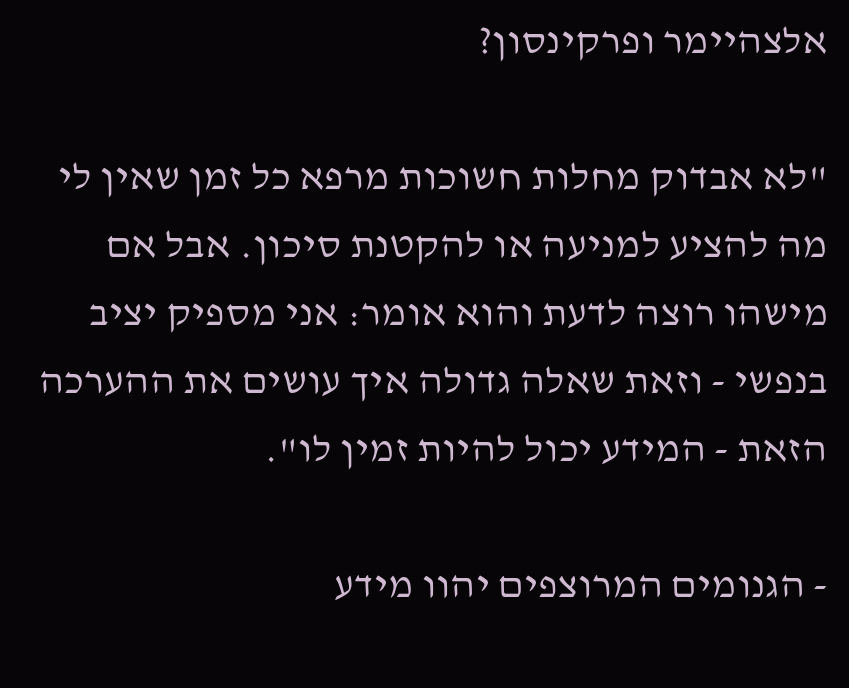אלצהיימר ופרקינסון?

"לא אבדוק מחלות חשוכות מרפא כל זמן שאין לי מה להציע למניעה או להקטנת סיכון. אבל אם מישהו רוצה לדעת והוא אומר: אני מספיק יציב בנפשי - וזאת שאלה גדולה איך עושים את ההערכה הזאת - המידע יכול להיות זמין לו".

- הגנומים המרוצפים יהוו מידע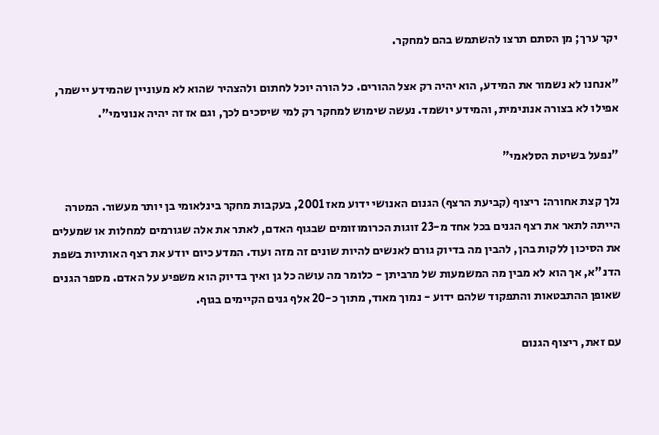יקר ערך; מן הסתם תרצו להשתמש בהם למחקר.

"אנחנו לא נשמור את המידע, הוא יהיה רק אצל ההורים. כל הורה יוכל לחתום ולהצהיר שהוא לא מעוניין שהמידע יישמר, אפילו לא בצורה אנונימית, והמידע יושמד. נעשה שימוש למחקר רק למי שיסכים לכך, וגם אז זה יהיה אנונימי".

"נפעל בשיטת הסלאמי"

נלך קצת אחורה: ריצוף (קביעת הרצף) הגנום האנושי ידוע מאז 2001, בעקבות מחקר בינלאומי בן יותר מעשור. המטרה הייתה לתאר את רצף הגנים בכל אחד מ-23 זוגות הכרומוזומים שבגוף האדם, לאתר את אלה שגורמים למחלות או שמעלים את הסיכון ללקות בהן, להבין מה בדיוק גורם לאנשים להיות שונים זה מזה ועוד. המדע כיום יודע את רצף האותיות בשפת הדנ"א, אך הוא לא מבין מה המשמעות של מרביתן - כלומר מה עושה כל גן ואיך בדיוק הוא משפיע על האדם. מספר הגנים שאופן ההתבטאות והתפקוד שלהם ידוע - נמוך מאוד, מתוך כ-20 אלף גנים הקיימים בגוף.

עם זאת, ריצוף הגנום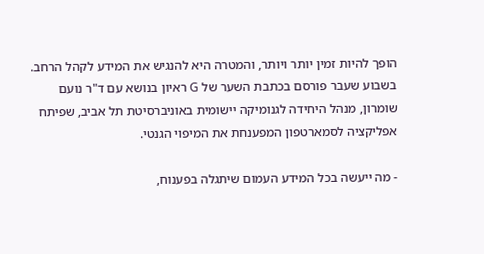הופך להיות זמין יותר ויותר, והמטרה היא להנגיש את המידע לקהל הרחב. בשבוע שעבר פורסם בכתבת השער של G ראיון בנושא עם ד"ר נועם שומרון, מנהל היחידה לגנומיקה יישומית באוניברסיטת תל אביב, שפיתח אפליקציה לסמארטפון המפענחת את המיפוי הגנטי.

- מה ייעשה בכל המידע העמום שיתגלה בפענוח,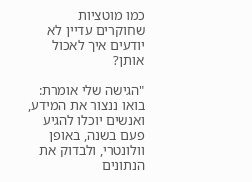כמו מוטציות שחוקרים עדיין לא יודעים איך לאכול אותן?

"הגישה שלי אומרת: בואו ננצור את המידע, ואנשים יוכלו להגיע פעם בשנה, באופן וולונטרי, ולבדוק את הנתונים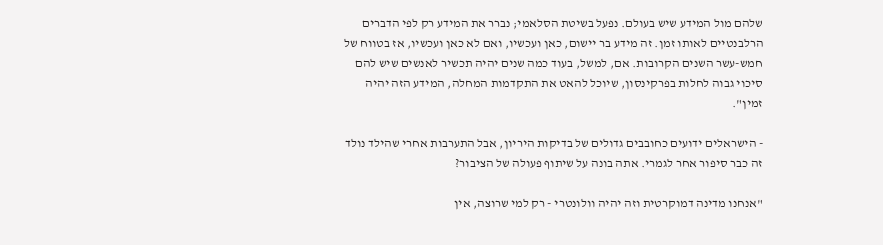שלהם מול המידע שיש בעולם. נפעל בשיטת הסלאמי; נברר את המידע רק לפי הדברים הרלבנטיים לאותו זמן. זה מידע בר יישום, כאן ועכשיו, ואם לא כאן ועכשיו, אז בטווח של חמש-עשר השנים הקרובות. אם, למשל, בעוד כמה שנים יהיה תכשיר לאנשים שיש להם סיכוי גבוה לחלות בפרקינסון, שיוכל להאט את התקדמות המחלה, המידע הזה יהיה זמין".

- הישראלים ידועים כחובבים גדולים של בדיקות היריון, אבל התערבות אחרי שהילד נולד זה כבר סיפור אחר לגמרי. אתה בונה על שיתוף פעולה של הציבור?

"אנחנו מדינה דמוקרטית וזה יהיה וולונטרי - רק למי שרוצה, אין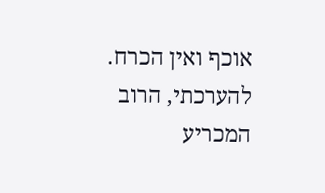אוכף ואין הכרח. להערכתי, הרוב המכריע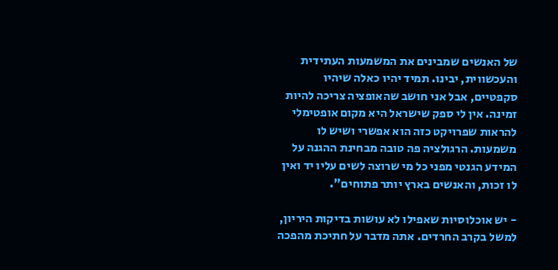של האנשים שמבינים את המשמעות העתידית והעכשווית, יבינו. תמיד יהיו כאלה שיהיו סקפטיים, אבל אני חושב שהאופציה צריכה להיות זמינה. אין לי ספק שישראל היא מקום אופטימלי להראות שפרויקט כזה הוא אפשרי ושיש לו משמעות. הרגולציה פה טובה מבחינת ההגנה על המידע הגנטי מפני כל מי שרוצה לשים עליו יד ואין לו זכות, והאנשים בארץ יותר פתוחים".

- יש אוכלוסיות שאפילו לא עושות בדיקות היריון, למשל בקרב החרדים. אתה מדבר על חתיכת מהפכה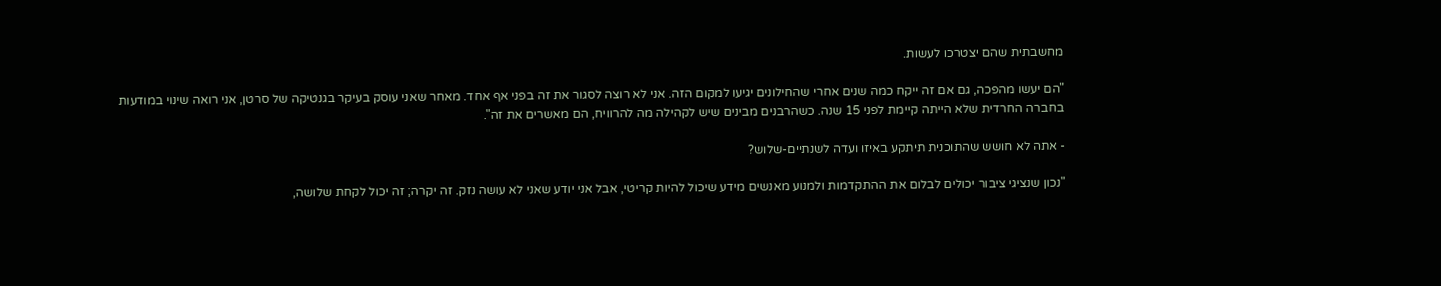מחשבתית שהם יצטרכו לעשות.

"הם יעשו מהפכה, גם אם זה ייקח כמה שנים אחרי שהחילונים יגיעו למקום הזה. אני לא רוצה לסגור את זה בפני אף אחד. מאחר שאני עוסק בעיקר בגנטיקה של סרטן, אני רואה שינוי במודעות בחברה החרדית שלא הייתה קיימת לפני 15 שנה. כשהרבנים מבינים שיש לקהילה מה להרוויח, הם מאשרים את זה".

- אתה לא חושש שהתוכנית תיתקע באיזו ועדה לשנתיים-שלוש?

"נכון שנציגי ציבור יכולים לבלום את ההתקדמות ולמנוע מאנשים מידע שיכול להיות קריטי, אבל אני יודע שאני לא עושה נזק. זה יקרה; זה יכול לקחת שלושה,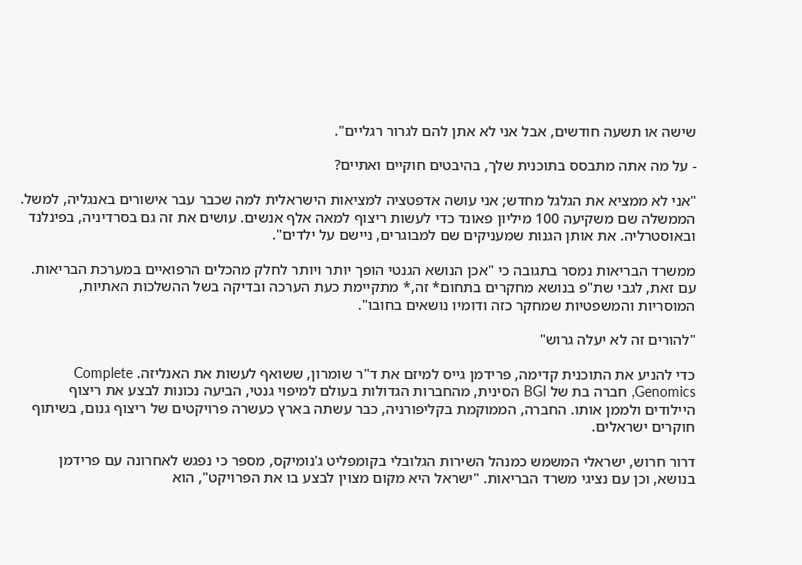שישה או תשעה חודשים, אבל אני לא אתן להם לגרור רגליים".

- על מה אתה מתבסס בתוכנית שלך, בהיבטים חוקיים ואתיים?

"אני לא ממציא את הגלגל מחדש; אני עושה אדפטציה למציאות הישראלית למה שכבר עבר אישורים באנגליה, למשל. הממשלה שם משקיעה 100 מיליון פאונד כדי לעשות ריצוף למאה אלף אנשים. עושים את זה גם בסרדיניה, בפינלנד ובאוסטרליה. את אותן הגנות שמעניקים שם למבוגרים, ניישם על ילדים".

ממשרד הבריאות נמסר בתגובה כי "אכן הנושא הגנטי הופך יותר ויותר לחלק מהכלים הרפואיים במערכת הבריאות. עם זאת, לגבי שת"פ בנושא מחקרים בתחום* זה,* מתקיימת כעת הערכה ובדיקה בשל ההשלכות האתיות, המוסריות והמשפטיות שמחקר כזה ודומיו נושאים בחובו".

"להורים זה לא יעלה גרוש"

כדי להניע את התוכנית קדימה, פרידמן גייס למיזם את ד"ר שומרון, ששואף לעשות את האנליזה. Complete Genomics, חברה בת של BGI הסינית, מהחברות הגדולות בעולם למיפוי גנטי, הביעה נכונות לבצע את ריצוף היילודים ולממן אותו. החברה, הממוקמת בקליפורניה, כבר עשתה בארץ כעשרה פרויקטים של ריצוף גנום, בשיתוף חוקרים ישראלים.

דרור חרוש, ישראלי המשמש כמנהל השירות הגלובלי בקומפליט ג'נומיקס, מספר כי נפגש לאחרונה עם פרידמן בנושא, וכן עם נציגי משרד הבריאות. "ישראל היא מקום מצוין לבצע בו את הפרויקט", הוא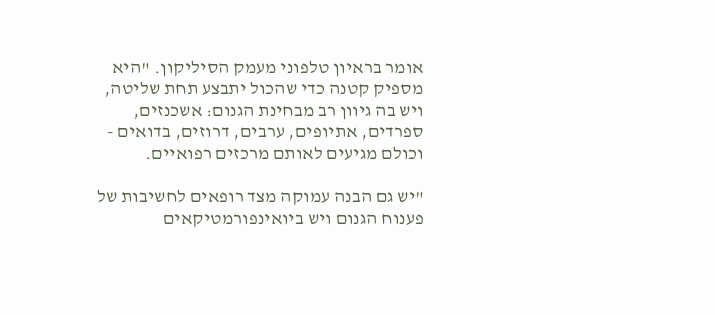אומר בראיון טלפוני מעמק הסיליקון. "היא מספיק קטנה כדי שהכול יתבצע תחת שליטה, ויש בה גיוון רב מבחינת הגנום: אשכנזים, ספרדים, אתיופים, ערבים, דרוזים, בדואים - וכולם מגיעים לאותם מרכזים רפואיים.

"יש גם הבנה עמוקה מצד רופאים לחשיבות של פענוח הגנום ויש ביואינפורמטיקאים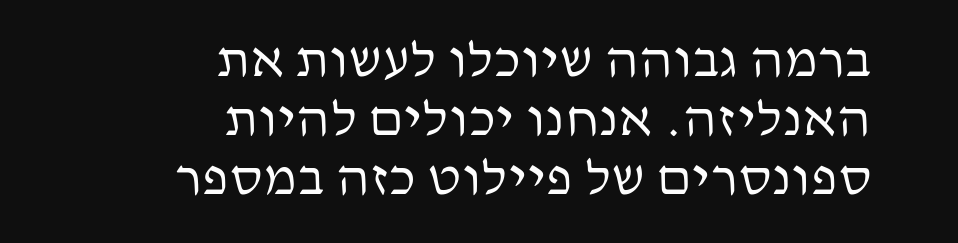ברמה גבוהה שיוכלו לעשות את האנליזה. אנחנו יכולים להיות ספונסרים של פיילוט כזה במספר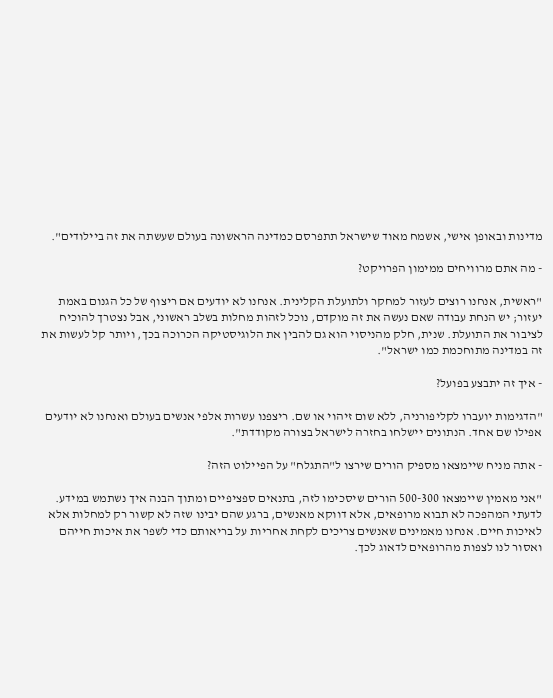מדינות ובאופן אישי, אשמח מאוד שישראל תתפרסם כמדינה הראשונה בעולם שעשתה את זה ביילודים".

- מה אתם מרוויחים ממימון הפרויקט?

"ראשית, אנחנו רוצים לעזור למחקר ולתועלת הקלינית. אנחנו לא יודעים אם ריצוף של כל הגנום באמת יעזור; יש הנחת עבודה שאם נעשה את זה מוקדם, נוכל לזהות מחלות בשלב ראשוני, אבל נצטרך להוכיח לציבור את התועלת. שנית, חלק מהניסוי הוא גם להבין את הלוגיסטיקה הכרוכה בכך, ויותר קל לעשות את זה במדינה מתוחכמת כמו ישראל".

- איך זה יתבצע בפועל?

"הדגימות יועברו לקליפורניה, ללא שום זיהוי או שם. ריצפנו עשרות אלפי אנשים בעולם ואנחנו לא יודעים אפילו שם אחד. הנתונים יישלחו בחזרה לישראל בצורה מקודדת".

- אתה מניח שיימצאו מספיק הורים שירצו ל"התגלח" על הפיילוט הזה?

"אני מאמין שיימצאו 500-300 הורים שיסכימו לזה, בתנאים ספציפיים ומתוך הבנה איך נשתמש במידע. לדעתי המהפכה לא תבוא מרופאים, אלא דווקא מאנשים, ברגע שהם יבינו שזה לא קשור רק למחלות אלא לאיכות חיים. אנחנו מאמינים שאנשים צריכים לקחת אחריות על בריאותם כדי לשפר את איכות חייהם ואסור לנו לצפות מהרופאים לדאוג לכך.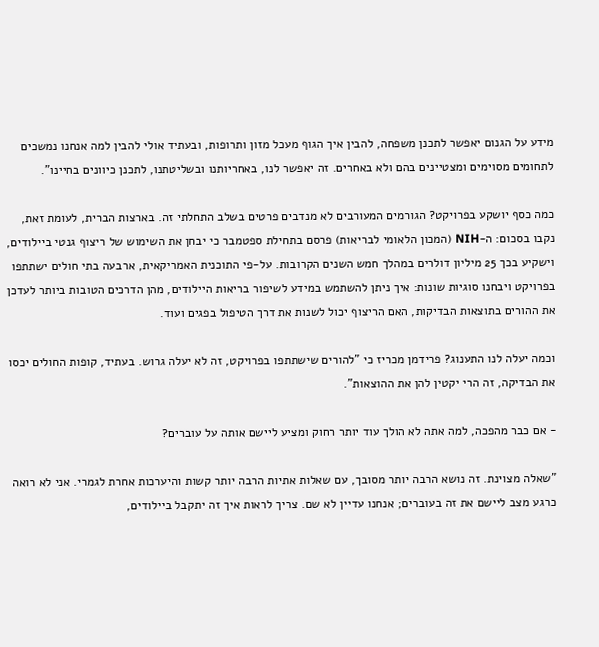מידע על הגנום יאפשר לתכנן משפחה, להבין איך הגוף מעכל מזון ותרופות, ובעתיד אולי להבין למה אנחנו נמשכים לתחומים מסוימים ומצטיינים בהם ולא באחרים. זה יאפשר לנו, באחריותנו ובשליטתנו, לתכנן כיוונים בחיינו".

כמה כסף יושקע בפרויקט? הגורמים המעורבים לא מנדבים פרטים בשלב התחלתי זה. בארצות הברית, לעומת זאת, נקבו בסכום: ה-NIH (המכון הלאומי לבריאות) פרסם בתחילת ספטמבר כי יבחן את השימוש של ריצוף גנטי ביילודים, וישקיע בכך 25 מיליון דולרים במהלך חמש השנים הקרובות. על-פי התוכנית האמריקאית, ארבעה בתי חולים ישתתפו בפרויקט ויבחנו סוגיות שונות: איך ניתן להשתמש במידע לשיפור בריאות היילודים, מהן הדרכים הטובות ביותר לעדכן את ההורים בתוצאות הבדיקות, האם הריצוף יכול לשנות את דרך הטיפול בפגים ועוד.

וכמה יעלה לנו התענוג? פרידמן מכריז כי "להורים שישתתפו בפרויקט, זה לא יעלה גרוש. בעתיד, קופות החולים יכסו את הבדיקה, זה הרי יקטין להן את ההוצאות".

- אם כבר מהפכה, למה אתה לא הולך עוד יותר רחוק ומציע ליישם אותה על עוברים?

"שאלה מצוינת. זה נושא הרבה יותר מסובך, עם שאלות אתיות הרבה יותר קשות והיערכות אחרת לגמרי. אני לא רואה כרגע מצב ליישם את זה בעוברים; אנחנו עדיין לא שם. צריך לראות איך זה יתקבל ביילודים,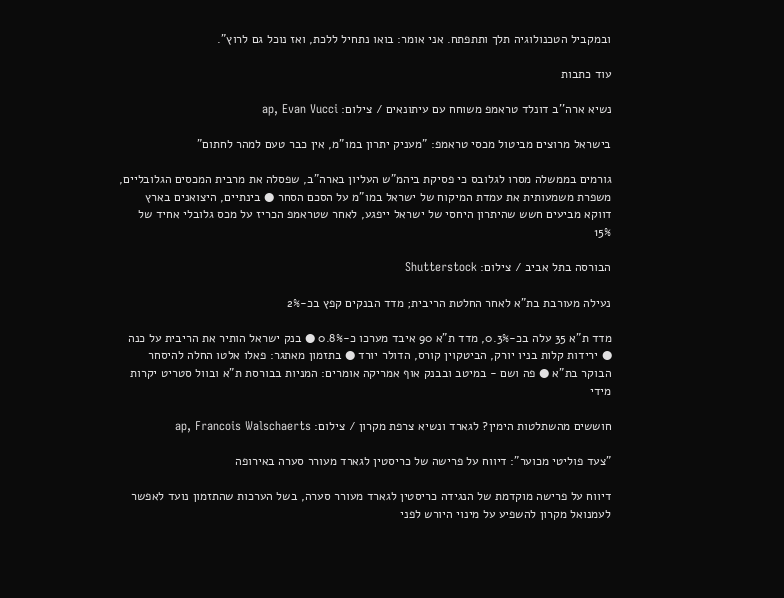ובמקביל הטכנולוגיה תלך ותתפתח. אני אומר: בואו נתחיל ללכת, ואז נוכל גם לרוץ".

עוד כתבות

נשיא ארה''ב דונלד טראמפ משוחח עם עיתונאים / צילום: ap, Evan Vucci

בישראל מרוצים מביטול מכסי טראמפ: "מעניק יתרון במו"מ, אין כבר טעם למהר לחתום"

גורמים בממשלה מסרו לגלובס כי פסיקת ביהמ"ש העליון בארה"ב, שפסלה את מרבית המכסים הגלובליים, משפרת משמעותית את עמדת המיקוח של ישראל במו"מ על הסכם הסחר ● בינתיים, היצואנים בארץ דווקא מביעים חשש שהיתרון היחסי של ישראל ייפגע, לאחר שטראמפ הכריז על מכס גלובלי אחיד של 15%

הבורסה בתל אביב / צילום: Shutterstock

נעילה מעורבת בת"א לאחר החלטת הריבית; מדד הבנקים קפץ בכ-2%

מדד ת"א 35 עלה בכ-0.3%, מדד ת"א 90 איבד מערכו כ-0.8% ● בנק ישראל הותיר את הריבית על כנה ● ירידות קלות בניו יורק, הביטקוין קורס, הדולר יורד ● בתזמון מאתגר: פאלו אלטו החלה להיסחר הבוקר בת"א ● פה ושם - במיטב ובבנק אוף אמריקה אומרים: המניות בבורסת ת"א ובוול סטריט יקרות מידי

חוששים מהשתלטות הימין? לגארד ונשיא צרפת מקרון / צילום: ap, Francois Walschaerts

"צעד פוליטי מכוער": דיווח על פרישה של כריסטין לגארד מעורר סערה באירופה

דיווח על פרישה מוקדמת של הנגידה כריסטין לגארד מעורר סערה, בשל הערכות שהתזמון נועד לאפשר לעמנואל מקרון להשפיע על מינוי היורש לפני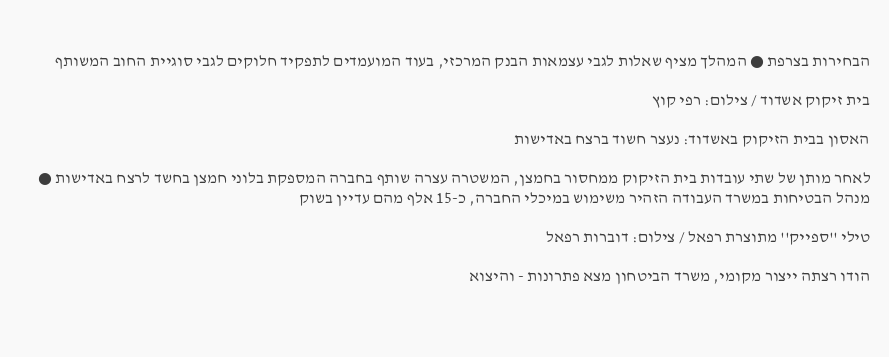הבחירות בצרפת ● המהלך מציף שאלות לגבי עצמאות הבנק המרכזי, בעוד המועמדים לתפקיד חלוקים לגבי סוגיית החוב המשותף

בית זיקוק אשדוד / צילום: רפי קוץ

האסון בבית הזיקוק באשדוד: נעצר חשוד ברצח באדישות

לאחר מותן של שתי עובדות בית הזיקוק ממחסור בחמצן, המשטרה עצרה שותף בחברה המספקת בלוני חמצן בחשד לרצח באדישות ● מנהל הבטיחות במשרד העבודה הזהיר משימוש במיכלי החברה, כ-15 אלף מהם עדיין בשוק

טילי ''ספייק'' מתוצרת רפאל / צילום: דוברות רפאל

הודו רצתה ייצור מקומי, משרד הביטחון מצא פתרונות - והיצוא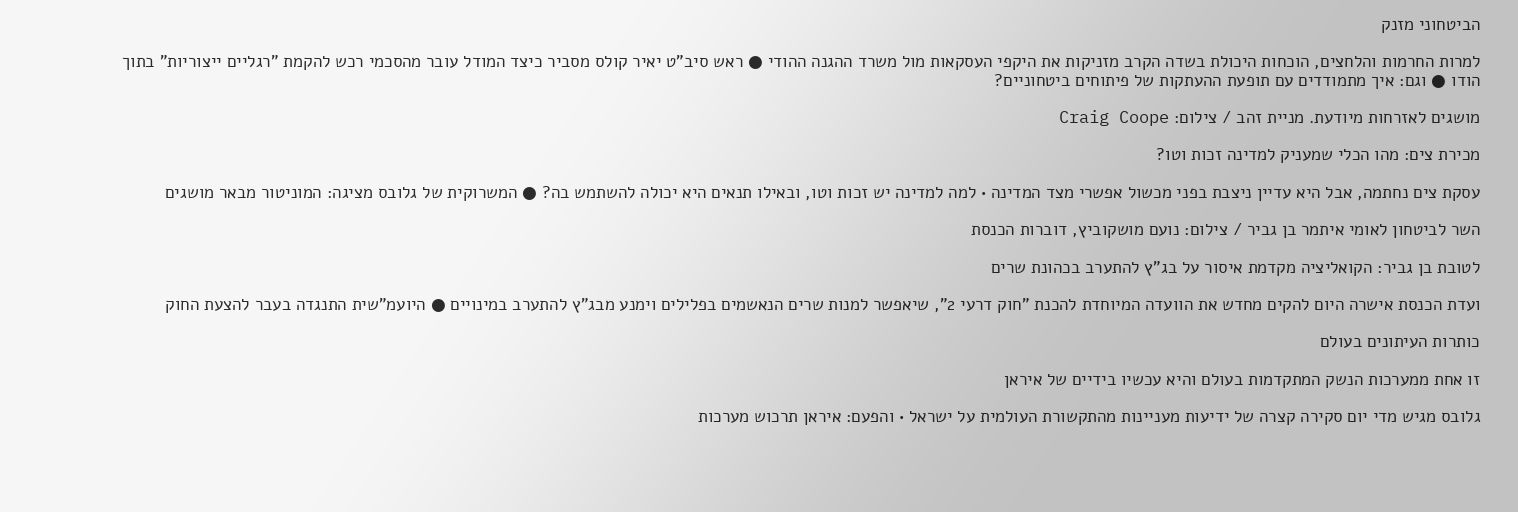הביטחוני מזנק

למרות החרמות והלחצים, הוכחות היכולת בשדה הקרב מזניקות את היקפי העסקאות מול משרד ההגנה ההודי ● ראש סיב"ט יאיר קולס מסביר כיצד המודל עובר מהסכמי רכש להקמת "רגליים ייצוריות" בתוך הודו ● וגם: איך מתמודדים עם תופעת ההעתקות של פיתוחים ביטחוניים?

מושגים לאזרחות מיודעת. מניית זהב / צילום: Craig Coope

מכירת צים: מהו הכלי שמעניק למדינה זכות וטו?

עסקת צים נחתמה, אבל היא עדיין ניצבת בפני מכשול אפשרי מצד המדינה • למה למדינה יש זכות וטו, ובאילו תנאים היא יכולה להשתמש בה? ● המשרוקית של גלובס מציגה: המוניטור מבאר מושגים

השר לביטחון לאומי איתמר בן גביר / צילום: נועם מושקוביץ, דוברות הכנסת

לטובת בן גביר: הקואליציה מקדמת איסור על בג"ץ להתערב בכהונת שרים

ועדת הכנסת אישרה היום להקים מחדש את הוועדה המיוחדת להכנת "חוק דרעי 2", שיאפשר למנות שרים הנאשמים בפלילים וימנע מבג"ץ להתערב במינויים ● היועמ"שית התנגדה בעבר להצעת החוק

כותרות העיתונים בעולם

זו אחת ממערכות הנשק המתקדמות בעולם והיא עכשיו בידיים של איראן

גלובס מגיש מדי יום סקירה קצרה של ידיעות מעניינות מהתקשורת העולמית על ישראל • והפעם: איראן תרכוש מערכות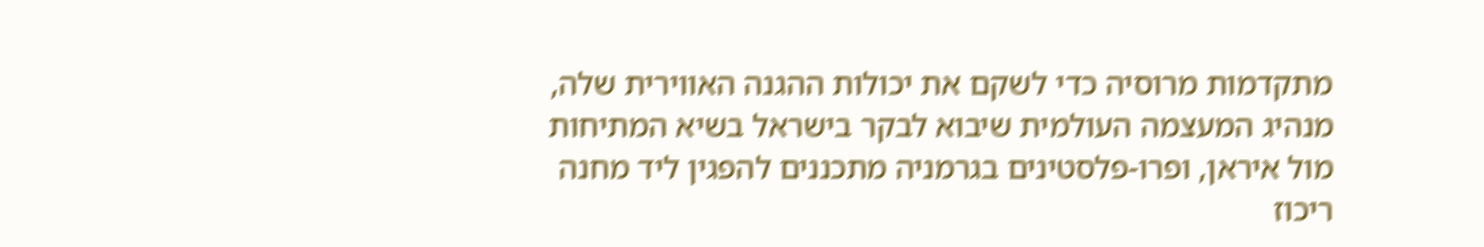מתקדמות מרוסיה כדי לשקם את יכולות ההגנה האווירית שלה, מנהיג המעצמה העולמית שיבוא לבקר בישראל בשיא המתיחות מול איראן, ופרו-פלסטינים בגרמניה מתכננים להפגין ליד מחנה ריכוז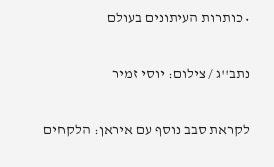• כותרות העיתונים בעולם

נתב''ג / צילום: יוסי זמיר

לקראת סבב נוסף עם איראן: הלקחים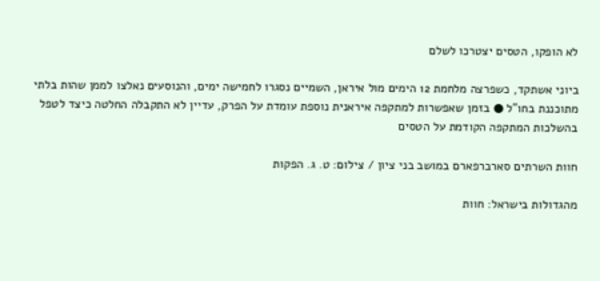לא הופקו, הטסים יצטרכו לשלם

ביוני אשתקד, כשפרצה מלחמת 12 הימים מול איראן, השמיים נסגרו לחמישה ימים, והנוסעים נאלצו לממן שהות בלתי מתוכננת בחו"ל ● בזמן שאפשרות למתקפה איראנית נוספת עומדת על הפרק, עדיין לא התקבלה החלטה כיצד לטפל בהשלכות המתקפה הקודמת על הטסים

חוות השרתים סארברפארם במושב בני ציון / צילום: ט. ג. הפקות

מהגדולות בישראל: חוות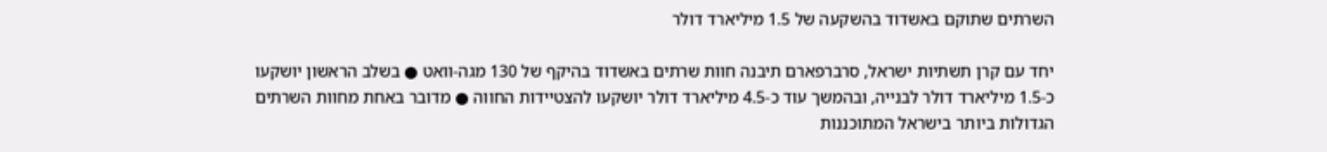השרתים שתוקם באשדוד בהשקעה של 1.5 מיליארד דולר

יחד עם קרן תשתיות ישראל, סרברפארם תיבנה חוות שרתים באשדוד בהיקף של 130 מגה-וואט ● בשלב הראשון יושקעו כ-1.5 מיליארד דולר לבנייה, ובהמשך עוד כ-4.5 מיליארד דולר יושקעו להצטיידות החווה ● מדובר באחת מחוות השרתים הגדולות ביותר בישראל המתוכננות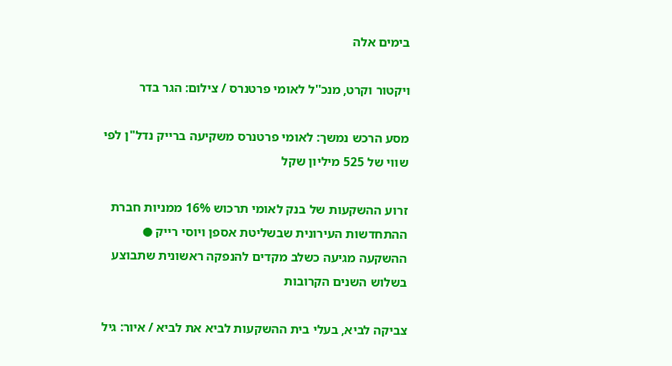בימים אלה

ויקטור וקרט, מנכ''ל לאומי פרטנרס / צילום: הגר בדר

מסע הרכש נמשך: לאומי פרטנרס משקיעה ברייק נדל"ן לפי שווי של 525 מיליון שקל

זרוע ההשקעות של בנק לאומי תרכוש 16% ממניות חברת ההתחדשות העירונית שבשליטת אספן ויוסי רייק ● ההשקעה מגיעה כשלב מקדים להנפקה ראשונית שתבוצע בשלוש השנים הקרובות

צביקה לביא, בעלי בית ההשקעות לביא את לביא / איור: גיל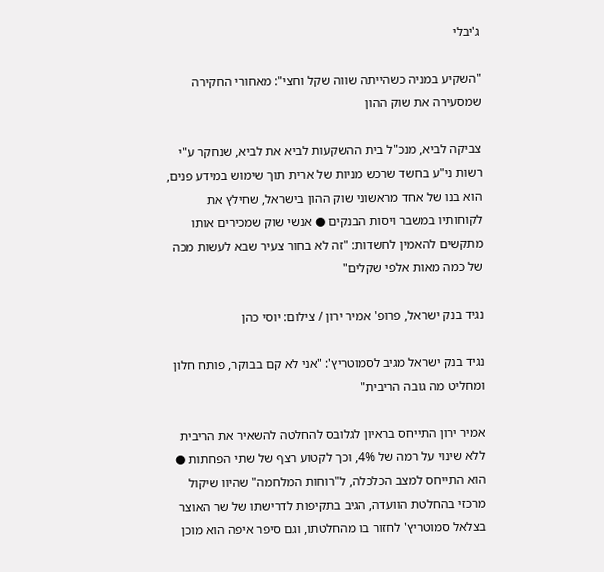ג'יבלי

"השקיע במניה כשהייתה שווה שקל וחצי": מאחורי החקירה שמסעירה את שוק ההון

צביקה לביא, מנכ"ל בית ההשקעות לביא את לביא, שנחקר ע"י רשות ני"ע בחשד שרכש מניות של ארית תוך שימוש במידע פנים, הוא בנו של אחד מראשוני שוק ההון בישראל, שחילץ את לקוחותיו במשבר ויסות הבנקים ● אנשי שוק שמכירים אותו מתקשים להאמין לחשדות: "זה לא בחור צעיר שבא לעשות מכה של כמה מאות אלפי שקלים"

נגיד בנק ישראל, פרופ' אמיר ירון / צילום: יוסי כהן

נגיד בנק ישראל מגיב לסמוטריץ': "אני לא קם בבוקר, פותח חלון ומחליט מה גובה הריבית"

אמיר ירון התייחס בראיון לגלובס להחלטה להשאיר את הריבית ללא שינוי על רמה של 4%, וכך לקטוע רצף של שתי הפחתות ● הוא התייחס למצב הכלכלה, ל"רוחות המלחמה" שהיוו שיקול מרכזי בהחלטת הוועדה, הגיב בתקיפות לדרישתו של שר האוצר בצלאל סמוטריץ' לחזור בו מהחלטתו, וגם סיפר איפה הוא מוכן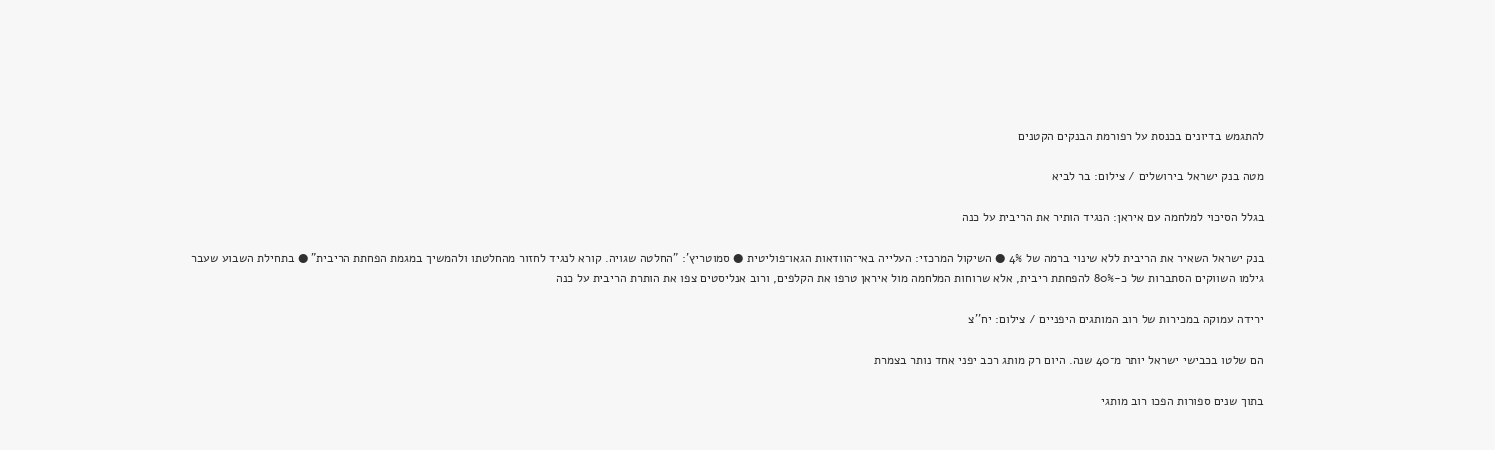להתגמש בדיונים בכנסת על רפורמת הבנקים הקטנים

מטה בנק ישראל בירושלים / צילום: בר לביא

בגלל הסיכוי למלחמה עם איראן: הנגיד הותיר את הריבית על כנה

בנק ישראל השאיר את הריבית ללא שינוי ברמה של 4% ● השיקול המרכזי: העלייה באי־הוודאות הגאו־פוליטית ● סמוטריץ': "החלטה שגויה. קורא לנגיד לחזור מהחלטתו ולהמשיך במגמת הפחתת הריבית" ● בתחילת השבוע שעבר גילמו השווקים הסתברות של כ-80% להפחתת ריבית, אלא שרוחות המלחמה מול איראן טרפו את הקלפים, ורוב אנליסטים צפו את הותרת הריבית על כנה

ירידה עמוקה במכירות של רוב המותגים היפניים / צילום: יח''צ

הם שלטו בכבישי ישראל יותר מ־40 שנה. היום רק מותג רכב יפני אחד נותר בצמרת

בתוך שנים ספורות הפכו רוב מותגי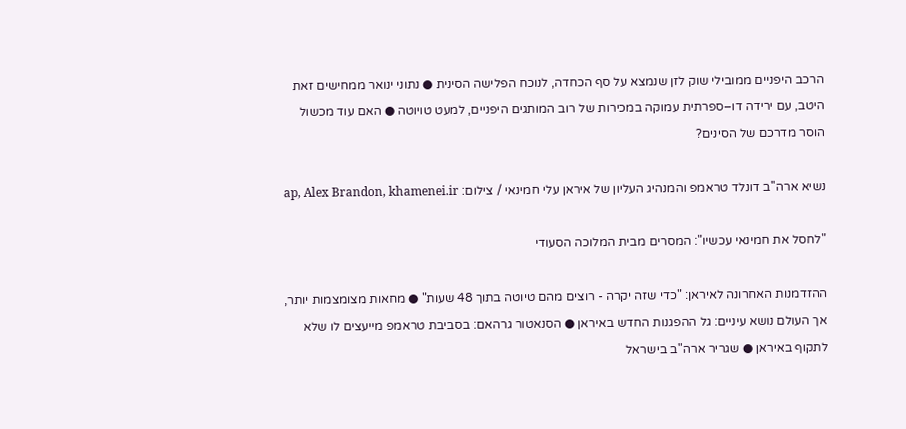הרכב היפניים ממובילי שוק לזן שנמצא על סף הכחדה, לנוכח הפלישה הסינית ● נתוני ינואר ממחישים זאת היטב, עם ירידה דו–ספרתית עמוקה במכירות של רוב המותגים היפניים, למעט טויוטה ● האם עוד מכשול הוסר מדרכם של הסינים?

נשיא ארה''ב דונלד טראמפ והמנהיג העליון של איראן עלי חמינאי / צילום: ap, Alex Brandon, khamenei.ir

"לחסל את חמינאי עכשיו": המסרים מבית המלוכה הסעודי

ההזדמנות האחרונה לאיראן: "כדי שזה יקרה - רוצים מהם טיוטה בתוך 48 שעות" ● מחאות מצומצמות יותר, אך העולם נושא עיניים: גל ההפגנות החדש באיראן ● הסנאטור גרהאם: בסביבת טראמפ מייעצים לו שלא לתקוף באיראן ● שגריר ארה"ב בישראל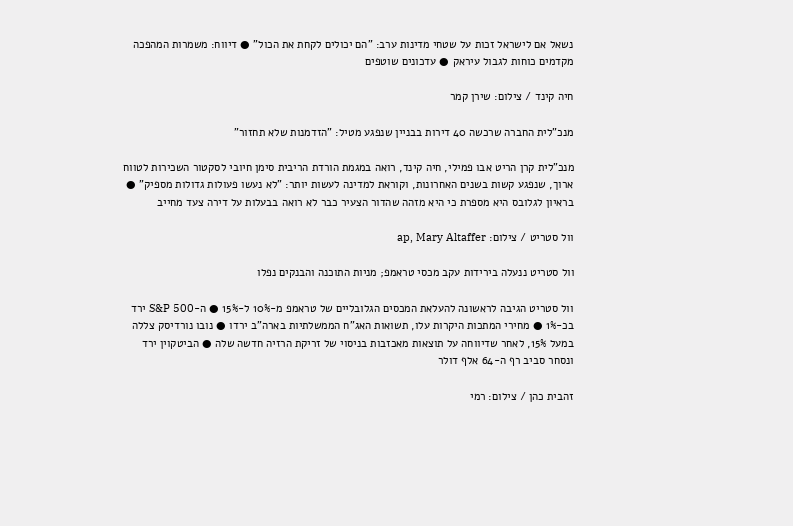נשאל אם לישראל זכות על שטחי מדינות ערב: "הם יכולים לקחת את הכול" ● דיווח: משמרות המהפכה מקדמים כוחות לגבול עיראק ● עדכונים שוטפים

חיה קינד / צילום: שירן קמר

מנכ"לית החברה שרכשה 40 דירות בבניין שנפגע מטיל: "הזדמנות שלא תחזור"

מנכ"לית קרן הריט אבו פמילי, חיה קינד, רואה במגמת הורדת הריבית סימן חיובי לסקטור השכירות לטווח ארוך, שנפגע קשות בשנים האחרונות, וקוראת למדינה לעשות יותר: "לא נעשו פעולות גדולות מספיק" ● בראיון לגלובס היא מספרת כי היא מזהה שהדור הצעיר כבר לא רואה בבעלות על דירה צעד מחייב

וול סטריט / צילום: ap, Mary Altaffer

וול סטריט ננעלה בירידות עקב מכסי טראמפ; מניות התוכנה והבנקים נפלו

וול סטריט הגיבה לראשונה להעלאת המכסים הגלובליים של טראמפ מ-10% ל-15% ● ה-S&P 500 ירד בכ-1% ● מחירי המתכות היקרות עלו, תשואות האג"ח הממשלתיות בארה"ב ירדו ● נובו נורדיסק צללה במעל 15%, לאחר שדיווחה על תוצאות מאכזבות בניסוי של זריקת הרזיה חדשה שלה ● הביטקוין ירד ונסחר סביב רף ה-64 אלף דולר

זהבית כהן / צילום: רמי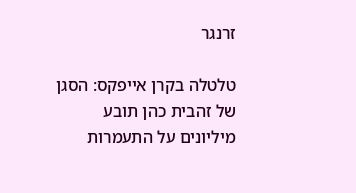זרנגר

טלטלה בקרן אייפקס: הסגן של זהבית כהן תובע מיליונים על התעמרות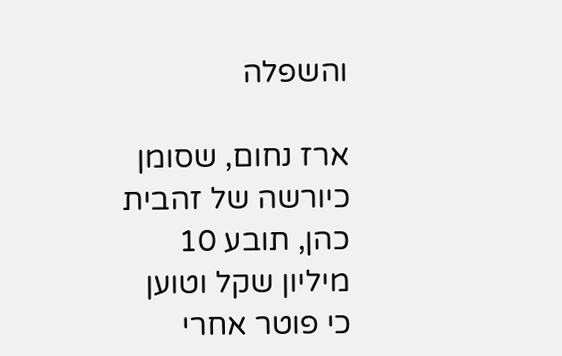והשפלה

ארז נחום, שסומן כיורשה של זהבית כהן, תובע 10 מיליון שקל וטוען כי פוטר אחרי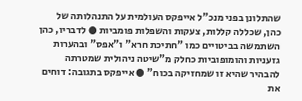שהתלונן בפני מנכ"ל אייפקס העולמית על התנהלותה של כהן, שכללה קללות, צעקות והשפלות פומביות ● לדבריו, כהן השתמשה בביטויים כמו "חתיכת חרא" ו"אפס" ובהערות גזעניות והומופוביות כחלק מ"שיטה ניהולית שמטרתה להבהיר שהיא זו שמחזיקה בכוח" ● אייפקס בתגובה: דוחים את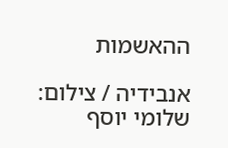ההאשמות

אנבידיה / צילום: שלומי יוסף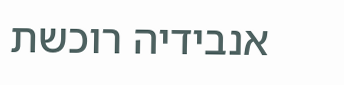אנבידיה רוכשת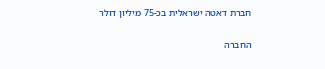חברת דאטה ישראלית בכ-75 מיליון דולר

החברה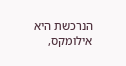הנרכשת היא אילומקס,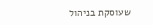שעוסקת בניהול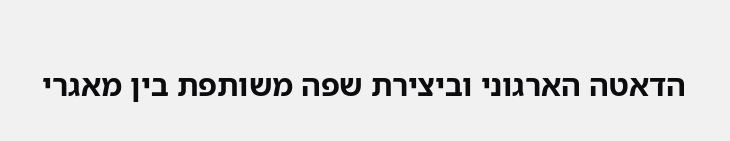הדאטה הארגוני וביצירת שפה משותפת בין מאגרי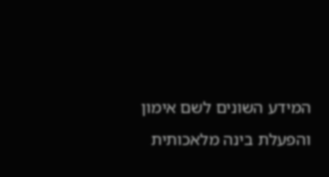המידע השונים לשם אימון והפעלת בינה מלאכותית